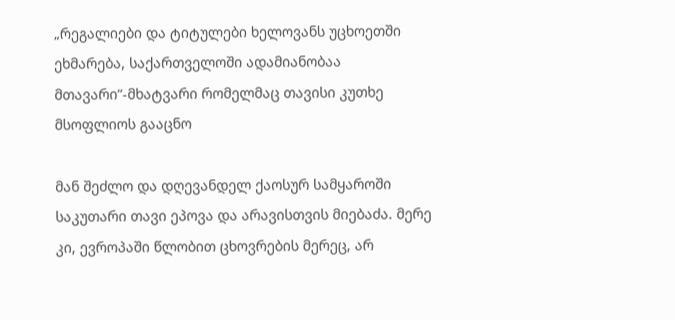„რეგალიები და ტიტულები ხელოვანს უცხოეთში ეხმარება, საქართველოში ადამიანობაა მთავარი“-მხატვარი რომელმაც თავისი კუთხე მსოფლიოს გააცნო

მან შეძლო და დღევანდელ ქაოსურ სამყაროში საკუთარი თავი ეპოვა და არავისთვის მიებაძა. მერე კი, ევროპაში წლობით ცხოვრების მერეც, არ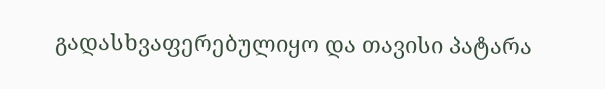გადასხვაფერებულიყო და თავისი პატარა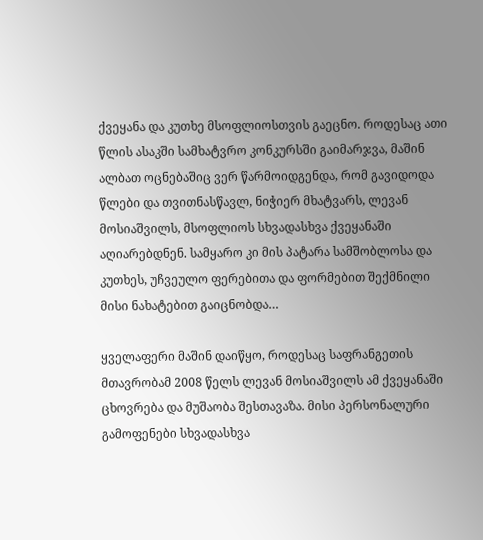ქვეყანა და კუთხე მსოფლიოსთვის გაეცნო. როდესაც ათი წლის ასაკში სამხატვრო კონკურსში გაიმარჯვა, მაშინ ალბათ ოცნებაშიც ვერ წარმოიდგენდა, რომ გავიდოდა წლები და თვითნასწავლ, ნიჭიერ მხატვარს, ლევან მოსიაშვილს, მსოფლიოს სხვადასხვა ქვეყანაში აღიარებდნენ. სამყარო კი მის პატარა სამშობლოსა და კუთხეს, უჩვეულო ფერებითა და ფორმებით შექმნილი მისი ნახატებით გაიცნობდა…

ყველაფერი მაშინ დაიწყო, როდესაც საფრანგეთის მთავრობამ 2008 წელს ლევან მოსიაშვილს ამ ქვეყანაში ცხოვრება და მუშაობა შესთავაზა. მისი პერსონალური გამოფენები სხვადასხვა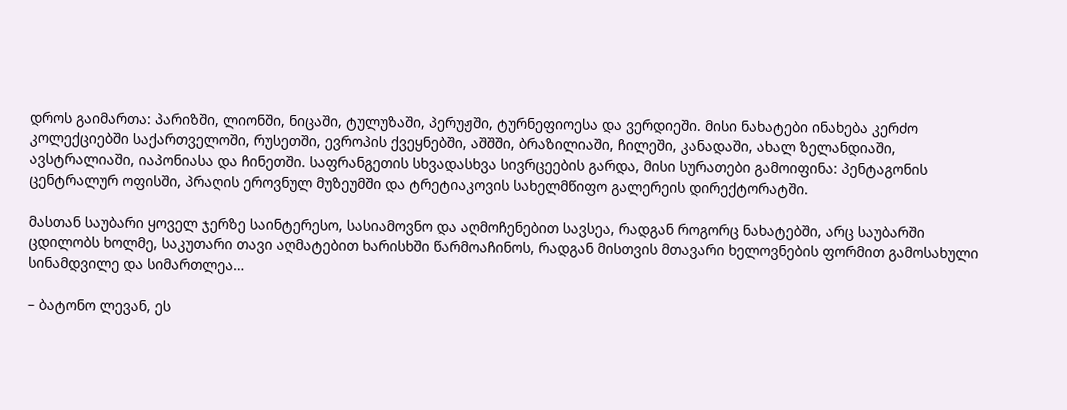დროს გაიმართა: პარიზში, ლიონში, ნიცაში, ტულუზაში, პერუჟში, ტურნეფიოესა და ვერდიეში. მისი ნახატები ინახება კერძო კოლექციებში საქართველოში, რუსეთში, ევროპის ქვეყნებში, აშშში, ბრაზილიაში, ჩილეში, კანადაში, ახალ ზელანდიაში, ავსტრალიაში, იაპონიასა და ჩინეთში. საფრანგეთის სხვადასხვა სივრცეების გარდა, მისი სურათები გამოიფინა: პენტაგონის ცენტრალურ ოფისში, პრაღის ეროვნულ მუზეუმში და ტრეტიაკოვის სახელმწიფო გალერეის დირექტორატში.

მასთან საუბარი ყოველ ჯერზე საინტერესო, სასიამოვნო და აღმოჩენებით სავსეა, რადგან როგორც ნახატებში, არც საუბარში ცდილობს ხოლმე, საკუთარი თავი აღმატებით ხარისხში წარმოაჩინოს, რადგან მისთვის მთავარი ხელოვნების ფორმით გამოსახული სინამდვილე და სიმართლეა…

– ბატონო ლევან, ეს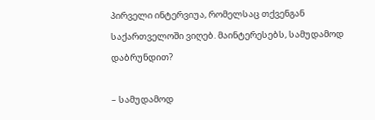პირველი ინტერვიუა, რომელსაც თქვენგან საქართველოში ვიღებ. მაინტერესებს, სამუდამოდ დაბრუნდით?

– სამუდამოდ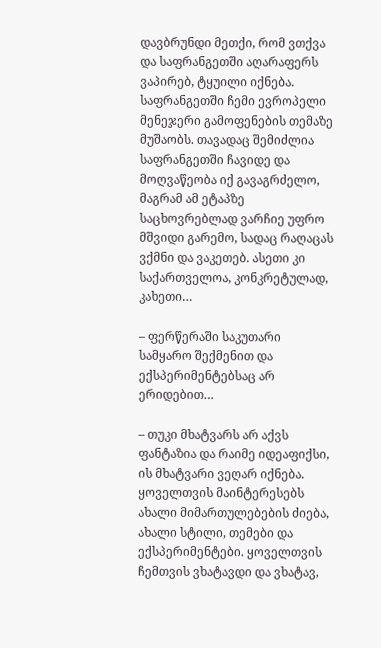დავბრუნდი მეთქი, რომ ვთქვა და საფრანგეთში აღარაფერს ვაპირებ, ტყუილი იქნება. საფრანგეთში ჩემი ევროპელი მენეჯერი გამოფენების თემაზე მუშაობს. თავადაც შემიძლია საფრანგეთში ჩავიდე და მოღვაწეობა იქ გავაგრძელო, მაგრამ ამ ეტაპზე საცხოვრებლად ვარჩიე უფრო მშვიდი გარემო, სადაც რაღაცას ვქმნი და ვაკეთებ. ასეთი კი საქართველოა, კონკრეტულად, კახეთი…

– ფერწერაში საკუთარი სამყარო შექმენით და ექსპერიმენტებსაც არ ერიდებით…

– თუკი მხატვარს არ აქვს ფანტაზია და რაიმე იდეაფიქსი, ის მხატვარი ვეღარ იქნება. ყოველთვის მაინტერესებს ახალი მიმართულებების ძიება, ახალი სტილი, თემები და ექსპერიმენტები. ყოველთვის ჩემთვის ვხატავდი და ვხატავ,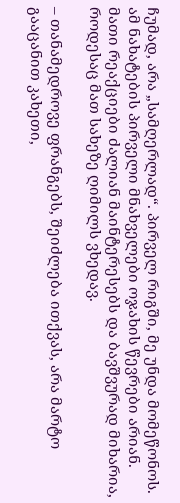ჩუმად, არა „სამღერლად“. პირველ რიგში, მე უნდა მომეწონოს. ამ ნახატების პირველი მნახველები ოჯახის წევრები არიან. მათი რეაქციები ძალიან მაინტერესებს და ბავშვურად მიხარია, როდესაც მათ სახეზე ღიმილს ვხედავ.

– თანამედროვე ფრანგებს, შეიძლება ითქვას, არა მარტო გააცანით კახეთი,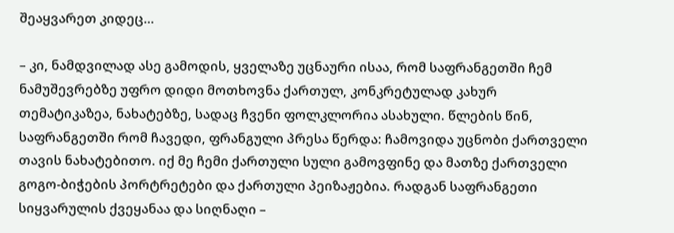შეაყვარეთ კიდეც…

– კი, ნამდვილად ასე გამოდის, ყველაზე უცნაური ისაა, რომ საფრანგეთში ჩემ ნამუშევრებზე უფრო დიდი მოთხოვნა ქართულ, კონკრეტულად კახურ თემატიკაზეა, ნახატებზე, სადაც ჩვენი ფოლკლორია ასახული. წლების წინ, საფრანგეთში რომ ჩავედი, ფრანგული პრესა წერდა: ჩამოვიდა უცნობი ქართველი თავის ნახატებითო. იქ მე ჩემი ქართული სული გამოვფინე და მათზე ქართველი გოგო-ბიჭების პორტრეტები და ქართული პეიზაჟებია. რადგან საფრანგეთი სიყვარულის ქვეყანაა და სიღნაღი –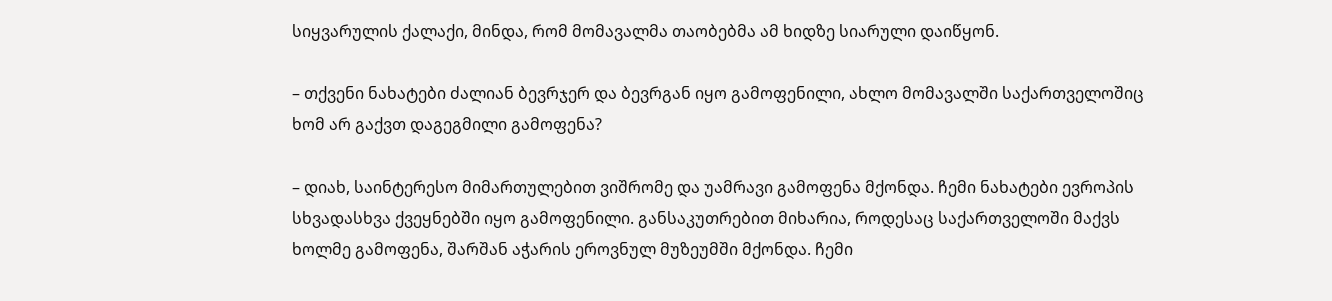სიყვარულის ქალაქი, მინდა, რომ მომავალმა თაობებმა ამ ხიდზე სიარული დაიწყონ.

– თქვენი ნახატები ძალიან ბევრჯერ და ბევრგან იყო გამოფენილი, ახლო მომავალში საქართველოშიც ხომ არ გაქვთ დაგეგმილი გამოფენა?

– დიახ, საინტერესო მიმართულებით ვიშრომე და უამრავი გამოფენა მქონდა. ჩემი ნახატები ევროპის სხვადასხვა ქვეყნებში იყო გამოფენილი. განსაკუთრებით მიხარია, როდესაც საქართველოში მაქვს ხოლმე გამოფენა, შარშან აჭარის ეროვნულ მუზეუმში მქონდა. ჩემი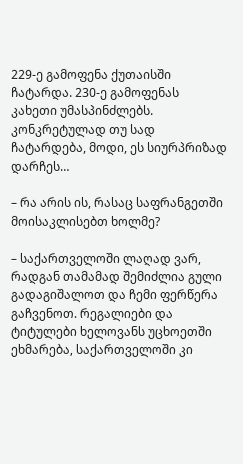229-ე გამოფენა ქუთაისში ჩატარდა. 230-ე გამოფენას კახეთი უმასპინძლებს. კონკრეტულად თუ სად ჩატარდება, მოდი, ეს სიურპრიზად დარჩეს…

– რა არის ის, რასაც საფრანგეთში მოისაკლისებთ ხოლმე?

– საქართველოში ლაღად ვარ, რადგან თამამად შემიძლია გული გადაგიშალოთ და ჩემი ფერწერა გაჩვენოთ. რეგალიები და ტიტულები ხელოვანს უცხოეთში ეხმარება, საქართველოში კი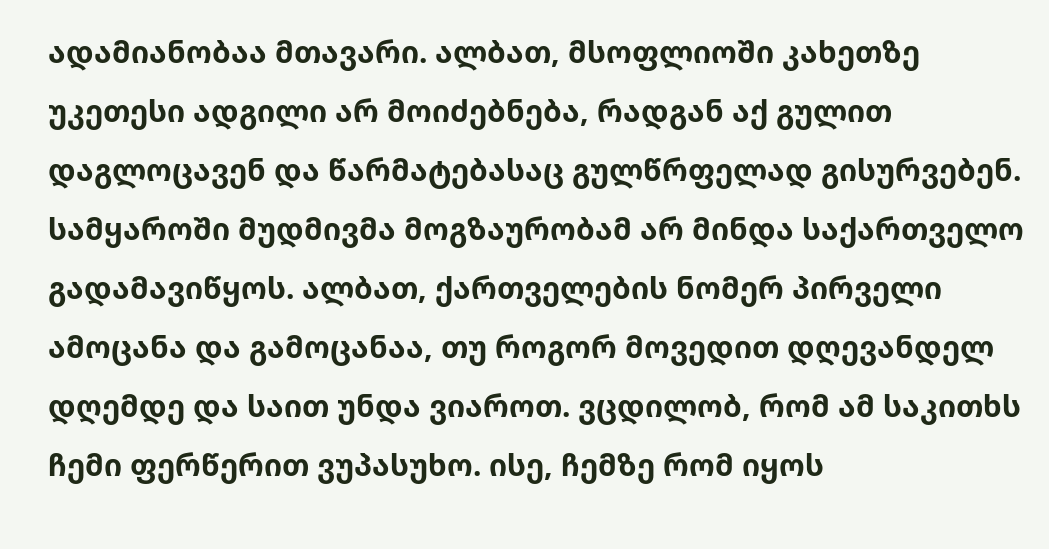ადამიანობაა მთავარი. ალბათ, მსოფლიოში კახეთზე უკეთესი ადგილი არ მოიძებნება, რადგან აქ გულით დაგლოცავენ და წარმატებასაც გულწრფელად გისურვებენ. სამყაროში მუდმივმა მოგზაურობამ არ მინდა საქართველო გადამავიწყოს. ალბათ, ქართველების ნომერ პირველი ამოცანა და გამოცანაა, თუ როგორ მოვედით დღევანდელ დღემდე და საით უნდა ვიაროთ. ვცდილობ, რომ ამ საკითხს ჩემი ფერწერით ვუპასუხო. ისე, ჩემზე რომ იყოს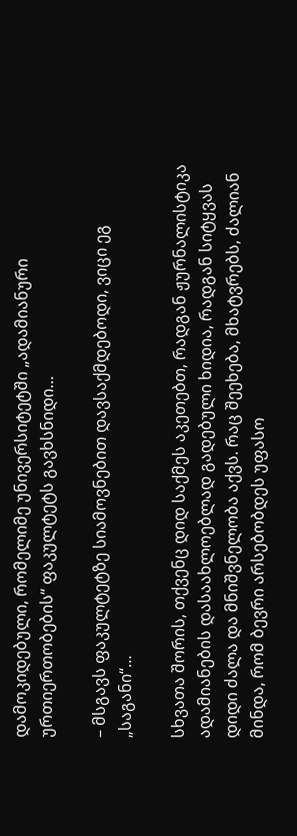დამოკიდებული, რომელიმე უნივერსიტეტში „ადამიანური ურთიერთობების“ ფაკულტეტს გავხსნიდი…

– მსგავს ფაკულტეტზე სიამოვნებით დავსაქმდებოდი, ვიცი ეგ „საგანი“…

სხვათა შორის, თქვენც დიდ საქმეს აკეთებთ, რადგან ჟურნალისტიკა ადამიანების დასაახლოებლად გადებული ხიდია, რადგან სიტყვას დიდი ძალა და მნიშვნელობა აქვს. რაც შეეხება, მხატვრებს, ძალიან მინდა, რომ ბევრი არსებობდეს უფასო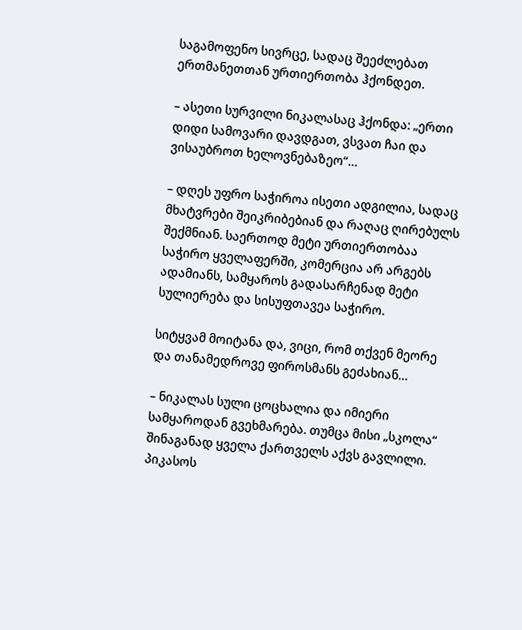საგამოფენო სივრცე, სადაც შეეძლებათ ერთმანეთთან ურთიერთობა ჰქონდეთ.

– ასეთი სურვილი ნიკალასაც ჰქონდა: „ერთი დიდი სამოვარი დავდგათ, ვსვათ ჩაი და ვისაუბროთ ხელოვნებაზეო“…

– დღეს უფრო საჭიროა ისეთი ადგილია, სადაც მხატვრები შეიკრიბებიან და რაღაც ღირებულს შექმნიან. საერთოდ მეტი ურთიერთობაა საჭირო ყველაფერში, კომერცია არ არგებს ადამიანს, სამყაროს გადასარჩენად მეტი სულიერება და სისუფთავეა საჭირო.

სიტყვამ მოიტანა და, ვიცი, რომ თქვენ მეორე და თანამედროვე ფიროსმანს გეძახიან…

– ნიკალას სული ცოცხალია და იმიერი სამყაროდან გვეხმარება. თუმცა მისი „სკოლა“ შინაგანად ყველა ქართველს აქვს გავლილი. პიკასოს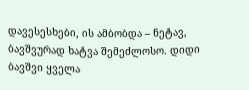დავესესხები, ის ამბობდა – ნეტავ, ბავშვურად ხატვა შემეძლოსო. დიდი ბავშვი ყველა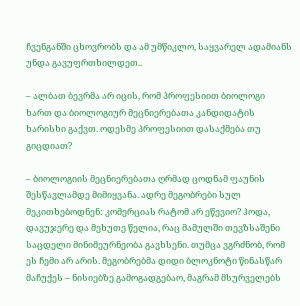ჩვენგანში ცხოვრობს და ამ უმწიკლო, საყვარელ ადამიანს უნდა გავუფრთხილდეთ..

– ალბათ ბევრმა არ იცის, რომ პროფესიით ბიოლოგი ხართ და ბიოლოგიურ მეცნიერებათა კანდიდატის ხარისხი გაქვთ. ოდესმე პროფესიით დასაქმება თუ გიცდიათ?

– ბიოლოგიის მეცნიერებათა ღრმად ცოდნამ ფაუნის შესწავლამდე მიმიყვანა. ადრე მეგობრები სულ მეკითხებოდნენ: კომერციას რატომ არ ეწევიო? ჰოდა, დავუჯერე და მეხუთე წელია, რაც მამულში თევზსაშენი საცდელი მინიმეურნეობა გავხსენი. თუმცა ვგრძნობ, რომ ეს ჩემი არ არის. მეგობრებმა დიდი ბლოკნოტი წინასწარ მაჩუქეს – ნისიებზე გამოგადგებაო, მაგრამ მსურველებს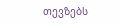თევზებს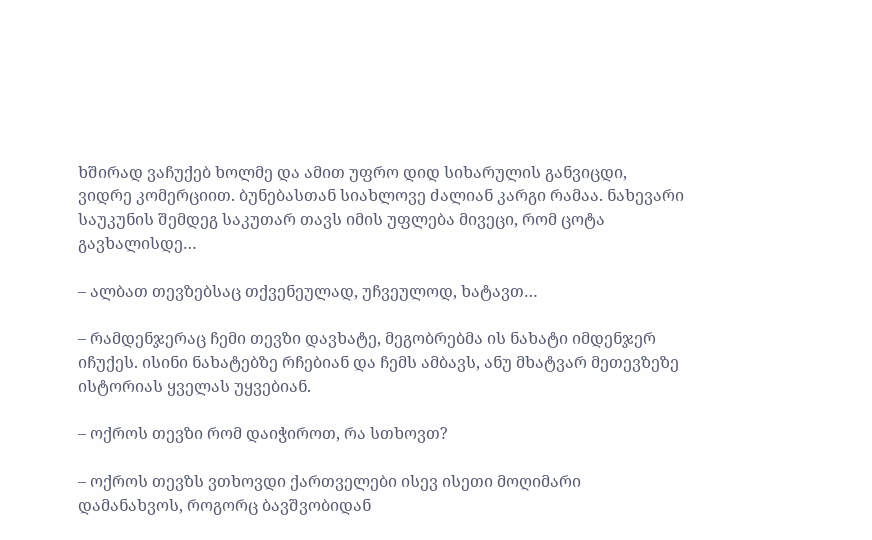ხშირად ვაჩუქებ ხოლმე და ამით უფრო დიდ სიხარულის განვიცდი, ვიდრე კომერციით. ბუნებასთან სიახლოვე ძალიან კარგი რამაა. ნახევარი საუკუნის შემდეგ საკუთარ თავს იმის უფლება მივეცი, რომ ცოტა გავხალისდე…

– ალბათ თევზებსაც თქვენეულად, უჩვეულოდ, ხატავთ…

– რამდენჯერაც ჩემი თევზი დავხატე, მეგობრებმა ის ნახატი იმდენჯერ იჩუქეს. ისინი ნახატებზე რჩებიან და ჩემს ამბავს, ანუ მხატვარ მეთევზეზე ისტორიას ყველას უყვებიან.

– ოქროს თევზი რომ დაიჭიროთ, რა სთხოვთ?

– ოქროს თევზს ვთხოვდი ქართველები ისევ ისეთი მოღიმარი დამანახვოს, როგორც ბავშვობიდან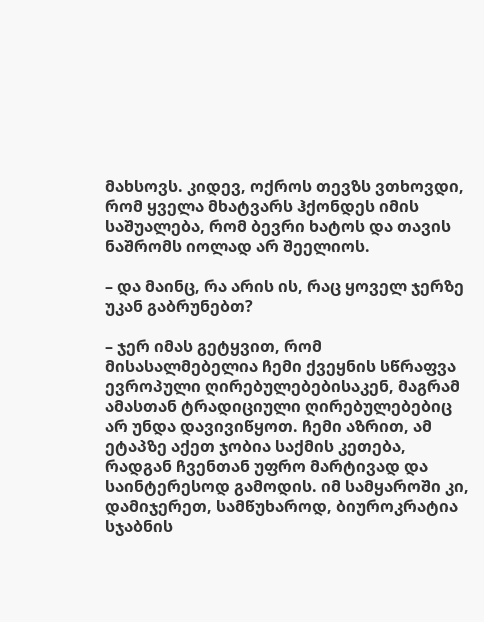მახსოვს. კიდევ, ოქროს თევზს ვთხოვდი, რომ ყველა მხატვარს ჰქონდეს იმის საშუალება, რომ ბევრი ხატოს და თავის ნაშრომს იოლად არ შეელიოს.

– და მაინც, რა არის ის, რაც ყოველ ჯერზე უკან გაბრუნებთ?

– ჯერ იმას გეტყვით, რომ მისასალმებელია ჩემი ქვეყნის სწრაფვა ევროპული ღირებულებებისაკენ, მაგრამ ამასთან ტრადიციული ღირებულებებიც არ უნდა დავივიწყოთ. ჩემი აზრით, ამ ეტაპზე აქეთ ჯობია საქმის კეთება, რადგან ჩვენთან უფრო მარტივად და საინტერესოდ გამოდის. იმ სამყაროში კი, დამიჯერეთ, სამწუხაროდ, ბიუროკრატია სჯაბნის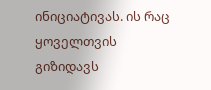ინიციატივას. ის რაც ყოველთვის გიზიდავს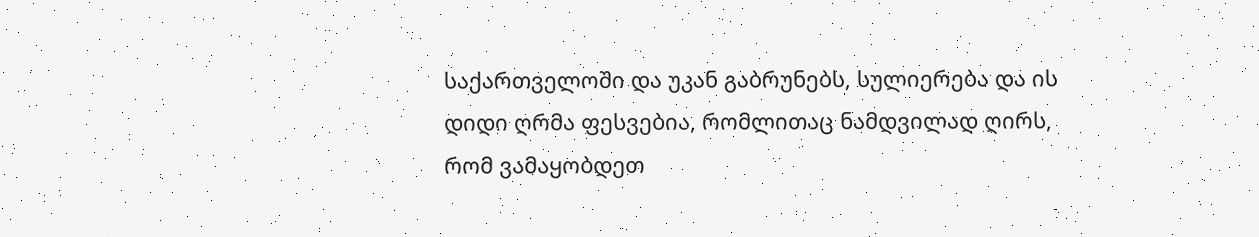საქართველოში და უკან გაბრუნებს, სულიერება და ის დიდი ღრმა ფესვებია, რომლითაც ნამდვილად ღირს, რომ ვამაყობდეთ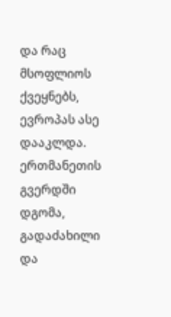და რაც მსოფლიოს ქვეყნებს, ევროპას ასე დააკლდა. ერთმანეთის გვერდში დგომა, გადაძახილი და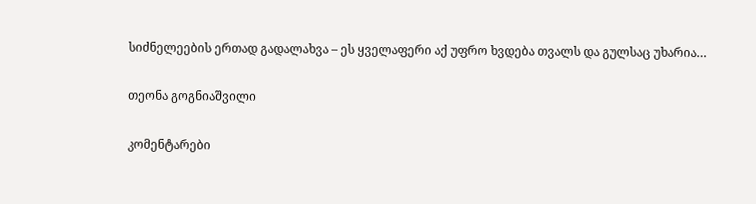სიძნელეების ერთად გადალახვა – ეს ყველაფერი აქ უფრო ხვდება თვალს და გულსაც უხარია…

თეონა გოგნიაშვილი

კომენტარები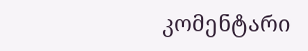კომენტარი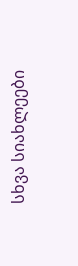სხვა სიახლეები